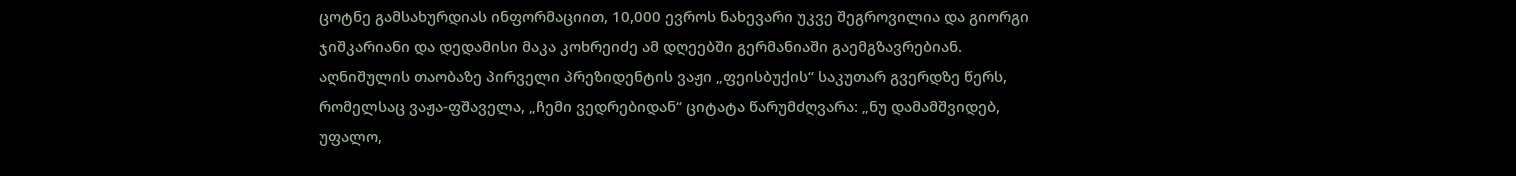ცოტნე გამსახურდიას ინფორმაციით, 10,000 ევროს ნახევარი უკვე შეგროვილია და გიორგი ჯიშკარიანი და დედამისი მაკა კოხრეიძე ამ დღეებში გერმანიაში გაემგზავრებიან.
აღნიშულის თაობაზე პირველი პრეზიდენტის ვაჟი „ფეისბუქის“ საკუთარ გვერდზე წერს, რომელსაც ვაჟა-ფშაველა, „ჩემი ვედრებიდან“ ციტატა წარუმძღვარა: „ნუ დამამშვიდებ, უფალო,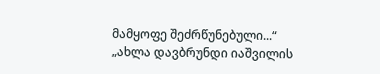მამყოფე შეძრწუნებული...“
„ახლა დავბრუნდი იაშვილის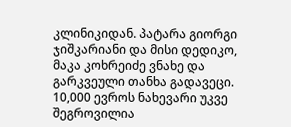კლინიკიდან. პატარა გიორგი ჯიშკარიანი და მისი დედიკო, მაკა კოხრეიძე ვნახე და გარკვეული თანხა გადავეცი. 10,000 ევროს ნახევარი უკვე შეგროვილია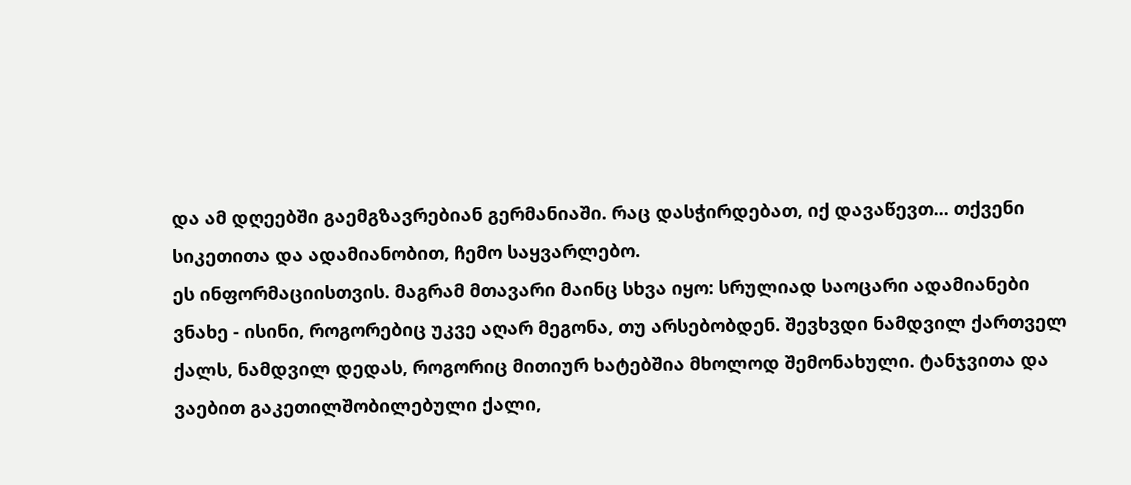და ამ დღეებში გაემგზავრებიან გერმანიაში. რაც დასჭირდებათ, იქ დავაწევთ... თქვენი სიკეთითა და ადამიანობით, ჩემო საყვარლებო.
ეს ინფორმაციისთვის. მაგრამ მთავარი მაინც სხვა იყო: სრულიად საოცარი ადამიანები ვნახე - ისინი, როგორებიც უკვე აღარ მეგონა, თუ არსებობდენ. შევხვდი ნამდვილ ქართველ ქალს, ნამდვილ დედას, როგორიც მითიურ ხატებშია მხოლოდ შემონახული. ტანჯვითა და ვაებით გაკეთილშობილებული ქალი,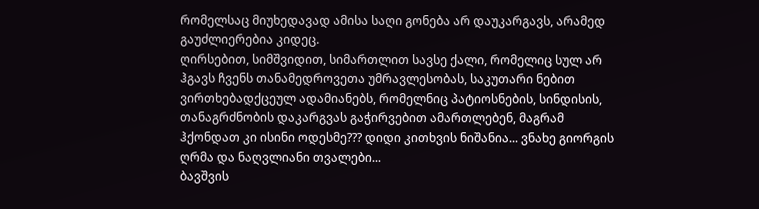რომელსაც მიუხედავად ამისა საღი გონება არ დაუკარგავს, არამედ გაუძლიერებია კიდეც.
ღირსებით, სიმშვიდით, სიმართლით სავსე ქალი, რომელიც სულ არ ჰგავს ჩვენს თანამედროვეთა უმრავლესობას, საკუთარი ნებით ვირთხებადქცეულ ადამიანებს, რომელნიც პატიოსნების, სინდისის, თანაგრძნობის დაკარგვას გაჭირვებით ამართლებენ, მაგრამ ჰქონდათ კი ისინი ოდესმე??? დიდი კითხვის ნიშანია... ვნახე გიორგის ღრმა და ნაღვლიანი თვალები...
ბავშვის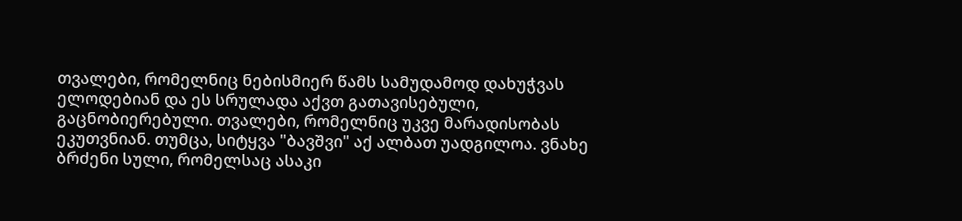თვალები, რომელნიც ნებისმიერ წამს სამუდამოდ დახუჭვას ელოდებიან და ეს სრულადა აქვთ გათავისებული, გაცნობიერებული. თვალები, რომელნიც უკვე მარადისობას ეკუთვნიან. თუმცა, სიტყვა "ბავშვი" აქ ალბათ უადგილოა. ვნახე ბრძენი სული, რომელსაც ასაკი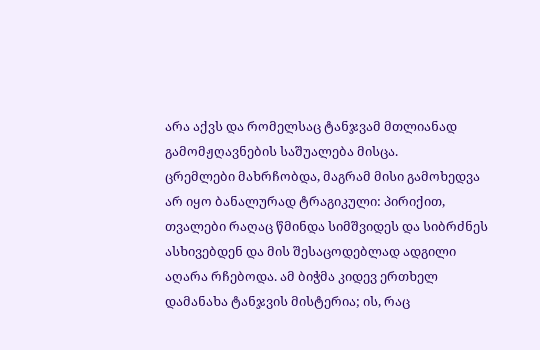არა აქვს და რომელსაც ტანჯვამ მთლიანად გამომჟღავნების საშუალება მისცა.
ცრემლები მახრჩობდა, მაგრამ მისი გამოხედვა არ იყო ბანალურად ტრაგიკული: პირიქით, თვალები რაღაც წმინდა სიმშვიდეს და სიბრძნეს ასხივებდენ და მის შესაცოდებლად ადგილი აღარა რჩებოდა. ამ ბიჭმა კიდევ ერთხელ დამანახა ტანჯვის მისტერია; ის, რაც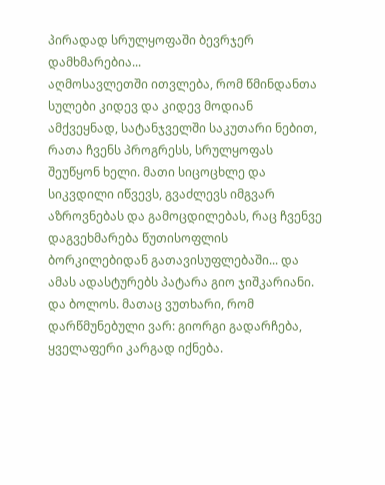პირადად სრულყოფაში ბევრჯერ დამხმარებია...
აღმოსავლეთში ითვლება, რომ წმინდანთა სულები კიდევ და კიდევ მოდიან ამქვეყნად, სატანჯველში საკუთარი ნებით, რათა ჩვენს პროგრესს, სრულყოფას შეუწყონ ხელი. მათი სიცოცხლე და სიკვდილი იწვევს, გვაძლევს იმგვარ აზროვნებას და გამოცდილებას, რაც ჩვენვე დაგვეხმარება წუთისოფლის ბორკილებიდან გათავისუფლებაში... და ამას ადასტურებს პატარა გიო ჯიშკარიანი.
და ბოლოს. მათაც ვუთხარი, რომ დარწმუნებული ვარ: გიორგი გადარჩება, ყველაფერი კარგად იქნება.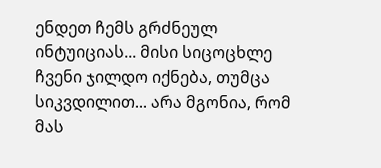ენდეთ ჩემს გრძნეულ ინტუიციას... მისი სიცოცხლე ჩვენი ჯილდო იქნება, თუმცა სიკვდილით... არა მგონია, რომ მას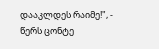დააკლდეს რაიმე!", - წერს ცონტე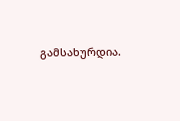გამსახურდია.